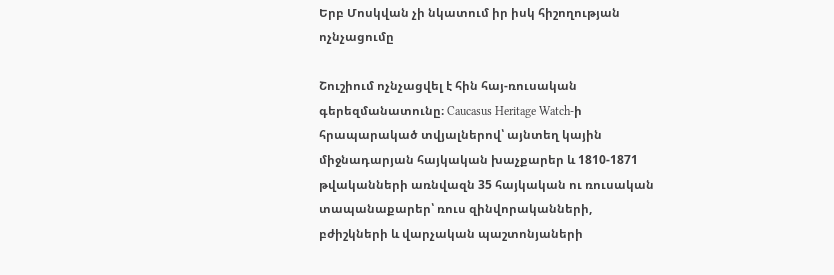Երբ Մոսկվան չի նկատում իր իսկ հիշողության ոչնչացումը

Շուշիում ոչնչացվել է հին հայ-ռուսական գերեզմանատունը։ Caucasus Heritage Watch-ի հրապարակած տվյալներով՝ այնտեղ կային միջնադարյան հայկական խաչքարեր և 1810-1871 թվականների առնվազն 35 հայկական ու ռուսական տապանաքարեր՝ ռուս զինվորականների, բժիշկների և վարչական պաշտոնյաների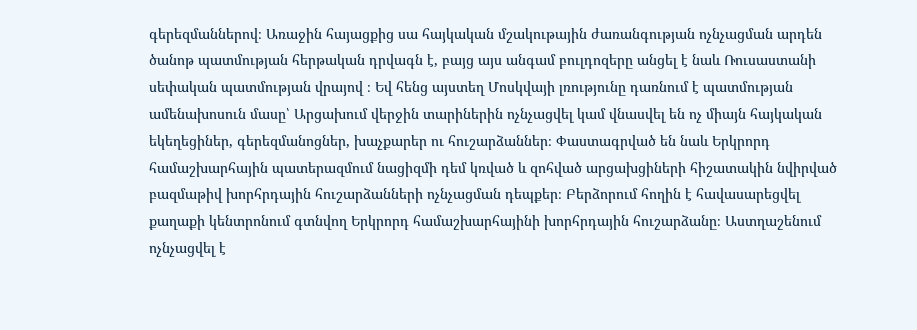գերեզմաններով։ Առաջին հայացքից սա հայկական մշակութային ժառանգության ոչնչացման արդեն ծանոթ պատմության հերթական դրվագն է, բայց այս անգամ բուլդոզերը անցել է նաև Ռուսաստանի սեփական պատմության վրայով ։ Եվ հենց այստեղ Մոսկվայի լռությունը դառնում է պատմության ամենախոսուն մասը՝ Արցախում վերջին տարիներին ոչնչացվել կամ վնասվել են ոչ միայն հայկական եկեղեցիներ, գերեզմանոցներ, խաչքարեր ու հուշարձաններ։ Փաստագրված են նաև Երկրորդ համաշխարհային պատերազմում նացիզմի դեմ կռված և զոհված արցախցիների հիշատակին նվիրված բազմաթիվ խորհրդային հուշարձանների ոչնչացման դեպքեր։ Բերձորում հողին է հավասարեցվել քաղաքի կենտրոնում գտնվող Երկրորդ համաշխարհայինի խորհրդային հուշարձանը։ Աստղաշենում ոչնչացվել է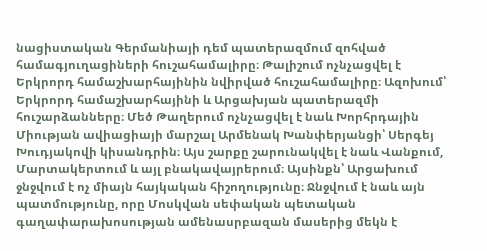նացիստական Գերմանիայի դեմ պատերազմում զոհված համագյուղացիների հուշահամալիրը։ Թալիշում ոչնչացվել է Երկրորդ համաշխարհայինին նվիրված հուշահամալիրը։ Ազոխում՝ Երկրորդ համաշխարհայինի և Արցախյան պատերազմի հուշարձանները։ Մեծ Թաղերում ոչնչացվել է նաև Խորհրդային Միության ավիացիայի մարշալ Արմենակ Խանփերյանցի՝ Սերգեյ Խուդյակովի կիսանդրին։ Այս շարքը շարունակվել է նաև Վանքում, Մարտակերտում և այլ բնակավայրերում։ Այսինքն՝ Արցախում ջնջվում է ոչ միայն հայկական հիշողությունը։ Ջնջվում է նաև այն պատմությունը, որը Մոսկվան սեփական պետական գաղափարախոսության ամենասրբազան մասերից մեկն է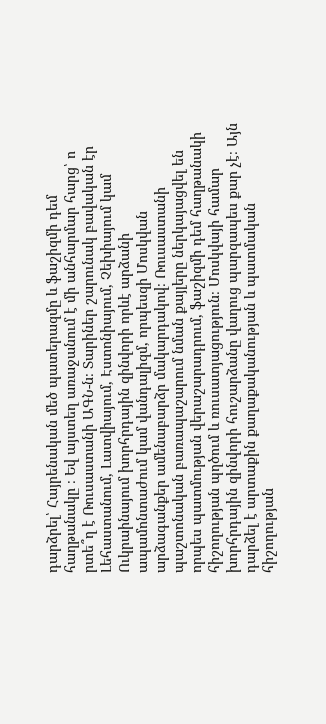դարձրել՝ Հայրենական մեծ պատերազմը և ֆաշիզմի դեմ հաղթանակը ։ Եվ այստեղ առաջանում է մի անհարմար հարց՝ ո րտե՞ղ է Ռուսաստանի ԱԳՆ-ն։ Տարիներ շարունակ բավական էր Լեհաստանում, Լատվիայում, Էստոնիայում, Չեխիայում կամ Ուկրաինայում խորհրդային զինվորի որևէ արձանի ապամոնտաժում կամ վանդալիզմ, որպեսզի Մոսկվան արձագանքեր ամենաբարձր մակարդակով։ Ռուսաստանի պաշտոնական բառապաշարում նման քայլերը ներկայացվել են որպես պատմության վերաշարադրում, ֆաշիզմի դեմ հաղթանակի հիշողության պղծում և ռուսատյացություն։ Մոսկվայի համար խորհրդային զինվորի հուշարձանը վաղուց պարզապես քար չէ։ Այն դարձել է արտաքին քաղաքականության և պատմական հիշողության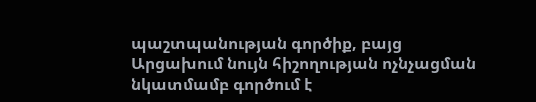պաշտպանության գործիք, բայց Արցախում նույն հիշողության ոչնչացման նկատմամբ գործում է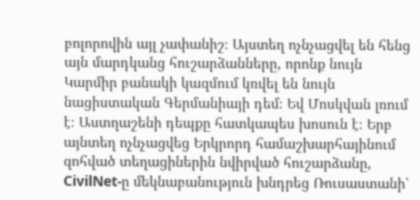բոլորովին այլ չափանիշ։ Այստեղ ոչնչացվել են հենց այն մարդկանց հուշարձանները, որոնք նույն Կարմիր բանակի կազմում կռվել են նույն նացիստական Գերմանիայի դեմ։ Եվ Մոսկվան լռում է։ Աստղաշենի դեպքը հատկապես խոսուն է։ Երբ այնտեղ ոչնչացվեց Երկրորդ համաշխարհայինում զոհված տեղացիներին նվիրված հուշարձանը, CivilNet-ը մեկնաբանություն խնդրեց Ռուսաստանի՝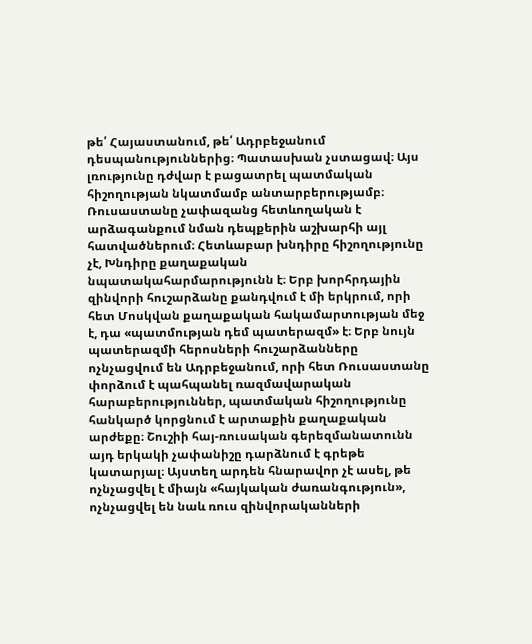թե՛ Հայաստանում, թե՛ Ադրբեջանում դեսպանություններից։ Պատասխան չստացավ։ Այս լռությունը դժվար է բացատրել պատմական հիշողության նկատմամբ անտարբերությամբ։ Ռուսաստանը չափազանց հետևողական է արձագանքում նման դեպքերին աշխարհի այլ հատվածներում։ Հետևաբար խնդիրը հիշողությունը չէ, Խնդիրը քաղաքական նպատակահարմարությունն է։ Երբ խորհրդային զինվորի հուշարձանը քանդվում է մի երկրում, որի հետ Մոսկվան քաղաքական հակամարտության մեջ է, դա «պատմության դեմ պատերազմ» է։ Երբ նույն պատերազմի հերոսների հուշարձանները ոչնչացվում են Ադրբեջանում, որի հետ Ռուսաստանը փորձում է պահպանել ռազմավարական հարաբերություններ, պատմական հիշողությունը հանկարծ կորցնում է արտաքին քաղաքական արժեքը։ Շուշիի հայ-ռուսական գերեզմանատունն այդ երկակի չափանիշը դարձնում է գրեթե կատարյալ։ Այստեղ արդեն հնարավոր չէ ասել, թե ոչնչացվել է միայն «հայկական ժառանգություն», ոչնչացվել են նաև ռուս զինվորականների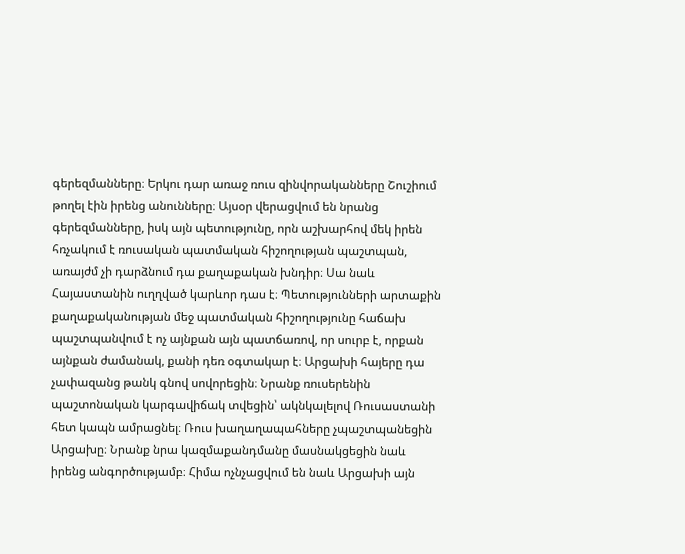գերեզմանները։ Երկու դար առաջ ռուս զինվորականները Շուշիում թողել էին իրենց անունները։ Այսօր վերացվում են նրանց գերեզմանները, իսկ այն պետությունը, որն աշխարհով մեկ իրեն հռչակում է ռուսական պատմական հիշողության պաշտպան, առայժմ չի դարձնում դա քաղաքական խնդիր։ Սա նաև Հայաստանին ուղղված կարևոր դաս է։ Պետությունների արտաքին քաղաքականության մեջ պատմական հիշողությունը հաճախ պաշտպանվում է ոչ այնքան այն պատճառով, որ սուրբ է, որքան այնքան ժամանակ, քանի դեռ օգտակար է։ Արցախի հայերը դա չափազանց թանկ գնով սովորեցին։ Նրանք ռուսերենին պաշտոնական կարգավիճակ տվեցին՝ ակնկալելով Ռուսաստանի հետ կապն ամրացնել։ Ռուս խաղաղապահները չպաշտպանեցին Արցախը։ Նրանք նրա կազմաքանդմանը մասնակցեցին նաև իրենց անգործությամբ։ Հիմա ոչնչացվում են նաև Արցախի այն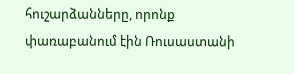հուշարձանները, որոնք փառաբանում էին Ռուսաստանի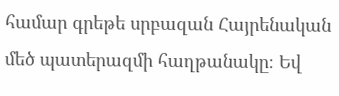համար գրեթե սրբազան Հայրենական մեծ պատերազմի հաղթանակը։ Եվ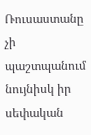Ռուսաստանը չի պաշտպանում նույնիսկ իր սեփական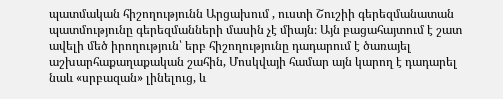պատմական հիշողությունն Արցախում , ուստի Շուշիի գերեզմանատան պատմությունը գերեզմանների մասին չէ միայն։ Այն բացահայտում է շատ ավելի մեծ իրողություն՝ երբ հիշողությունը դադարում է ծառայել աշխարհաքաղաքական շահին, Մոսկվայի համար այն կարող է դադարել նաև «սրբազան» լինելուց, և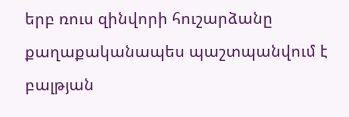երբ ռուս զինվորի հուշարձանը քաղաքականապես պաշտպանվում է բալթյան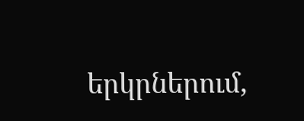երկրներում,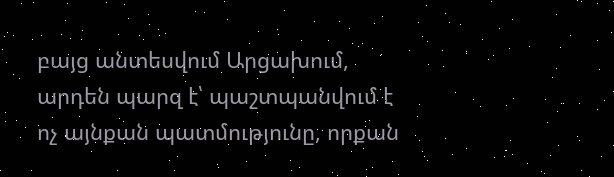բայց անտեսվում Արցախում, արդեն պարզ է՝ պաշտպանվում է ոչ այնքան պատմությունը, որքան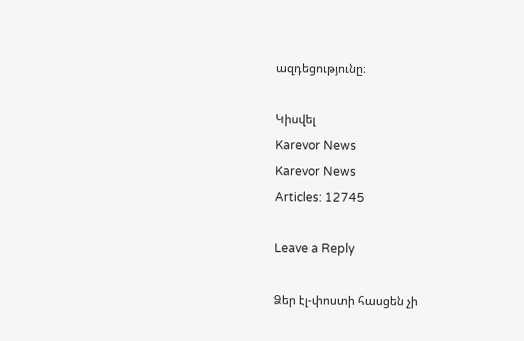ազդեցությունը։

Կիսվել
Karevor News
Karevor News
Articles: 12745

Leave a Reply

Ձեր էլ-փոստի հասցեն չի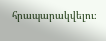հրապարակվելու։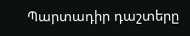Պարտադիր դաշտերը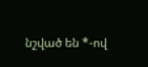նշված են *-ով